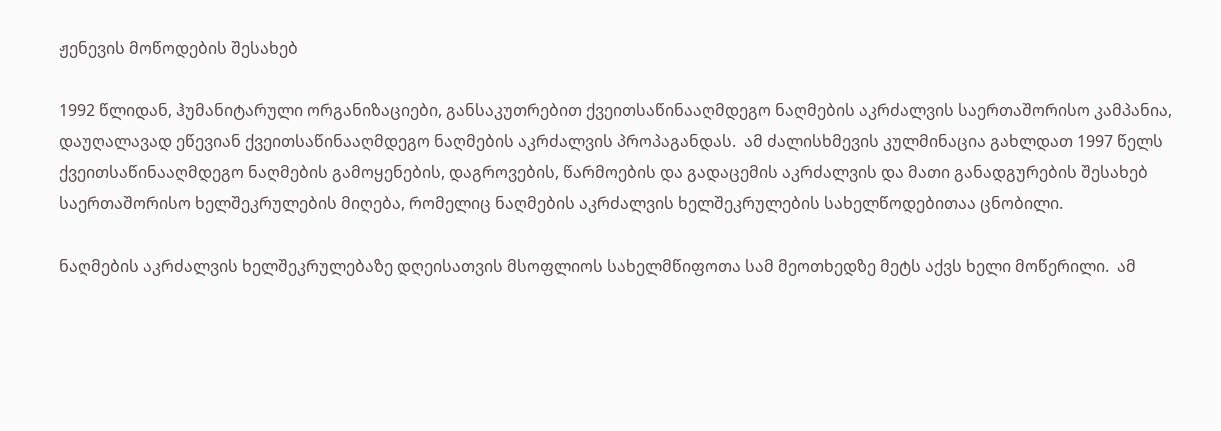ჟენევის მოწოდების შესახებ

1992 წლიდან, ჰუმანიტარული ორგანიზაციები, განსაკუთრებით ქვეითსაწინააღმდეგო ნაღმების აკრძალვის საერთაშორისო კამპანია, დაუღალავად ეწევიან ქვეითსაწინააღმდეგო ნაღმების აკრძალვის პროპაგანდას.  ამ ძალისხმევის კულმინაცია გახლდათ 1997 წელს ქვეითსაწინააღმდეგო ნაღმების გამოყენების, დაგროვების, წარმოების და გადაცემის აკრძალვის და მათი განადგურების შესახებ საერთაშორისო ხელშეკრულების მიღება, რომელიც ნაღმების აკრძალვის ხელშეკრულების სახელწოდებითაა ცნობილი.

ნაღმების აკრძალვის ხელშეკრულებაზე დღეისათვის მსოფლიოს სახელმწიფოთა სამ მეოთხედზე მეტს აქვს ხელი მოწერილი.  ამ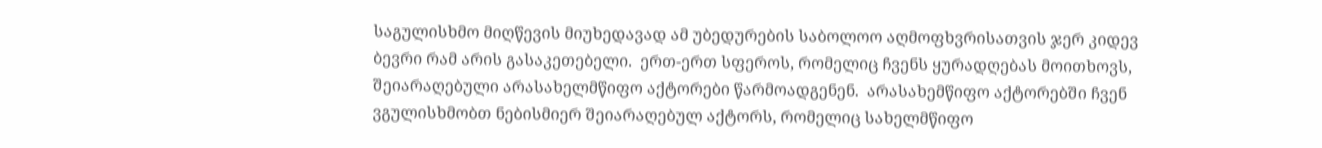საგულისხმო მიღწევის მიუხედავად ამ უბედურების საბოლოო აღმოფხვრისათვის ჯერ კიდევ ბევრი რამ არის გასაკეთებელი.  ერთ-ერთ სფეროს, რომელიც ჩვენს ყურადღებას მოითხოვს, შეიარაღებული არასახელმწიფო აქტორები წარმოადგენენ.  არასახემწიფო აქტორებში ჩვენ ვგულისხმობთ ნებისმიერ შეიარაღებულ აქტორს, რომელიც სახელმწიფო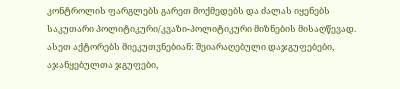კონტროლის ფარგლებს გარეთ მოქმედებს და ძალას იყენებს საკუთარი პოლიტიკური/კვაზი-პოლიტიკური მიზნების მისაღწევად.  ასეთ აქტორებს მიეკუთვნებიან: შეიარაღებული დაჯგუფებები, აჯანყებულთა ჯგუფები,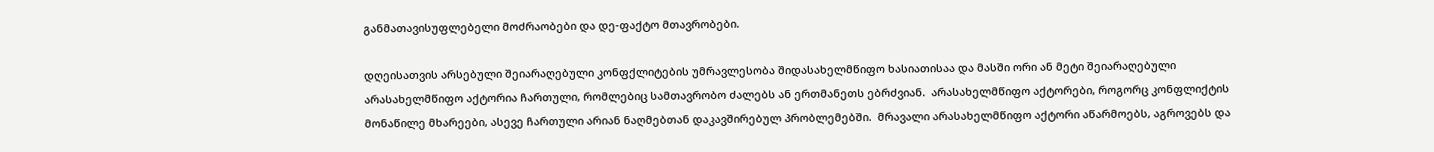განმათავისუფლებელი მოძრაობები და დე-ფაქტო მთავრობები.

დღეისათვის არსებული შეიარაღებული კონფქლიტების უმრავლესობა შიდასახელმწიფო ხასიათისაა და მასში ორი ან მეტი შეიარაღებული არასახელმწიფო აქტორია ჩართული, რომლებიც სამთავრობო ძალებს ან ერთმანეთს ებრძვიან.  არასახელმწიფო აქტორები, როგორც კონფლიქტის მონაწილე მხარეები, ასევე ჩართული არიან ნაღმებთან დაკავშირებულ პრობლემებში.  მრავალი არასახელმწიფო აქტორი აწარმოებს, აგროვებს და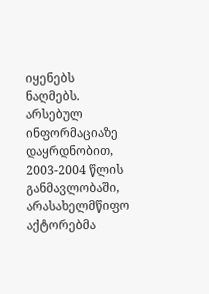იყენებს ნაღმებს.  არსებულ ინფორმაციაზე დაყრდნობით, 2003-2004 წლის განმავლობაში, არასახელმწიფო აქტორებმა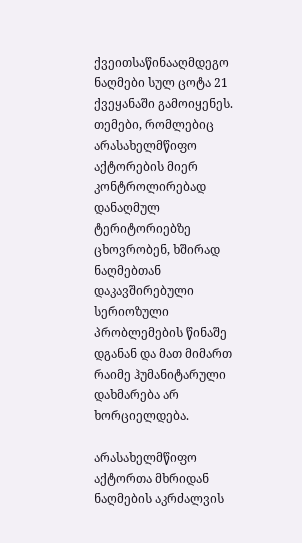ქვეითსაწინააღმდეგო ნაღმები სულ ცოტა 21 ქვეყანაში გამოიყენეს.  თემები, რომლებიც არასახელმწიფო აქტორების მიერ კონტროლირებად დანაღმულ ტერიტორიებზე ცხოვრობენ, ხშირად ნაღმებთან დაკავშირებული სერიოზული პრობლემების წინაშე დგანან და მათ მიმართ რაიმე ჰუმანიტარული დახმარება არ ხორციელდება.

არასახელმწიფო აქტორთა მხრიდან ნაღმების აკრძალვის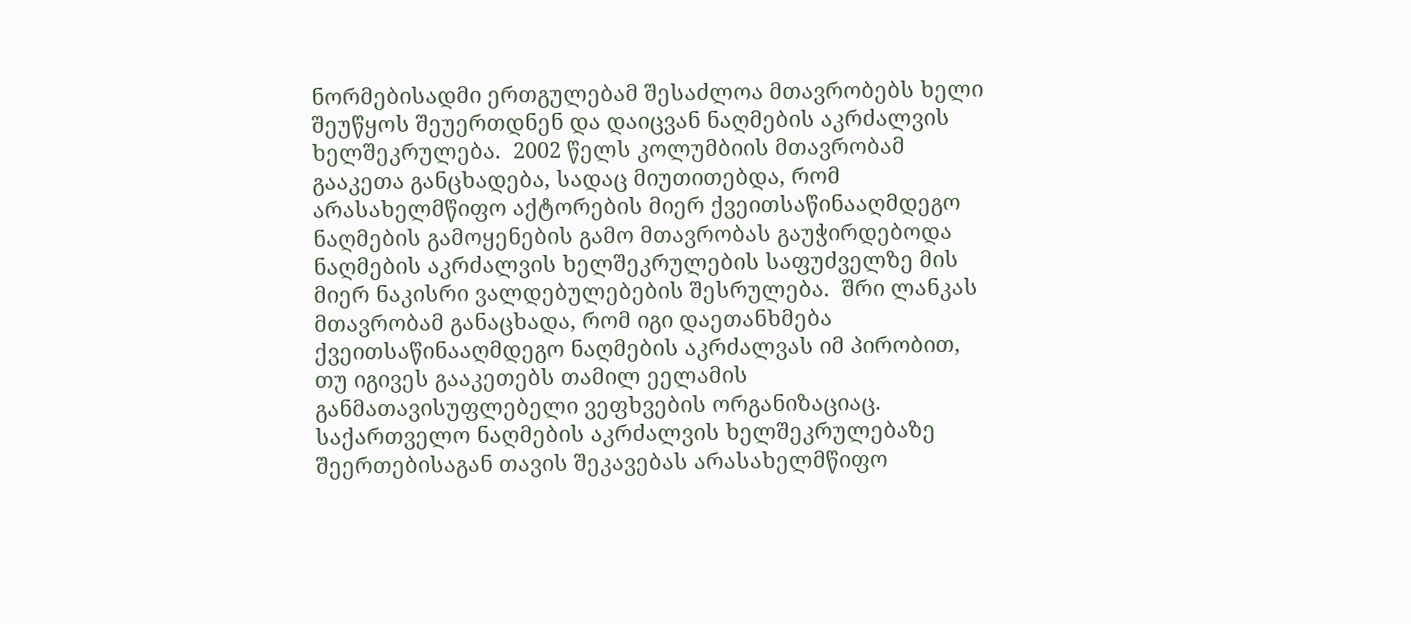ნორმებისადმი ერთგულებამ შესაძლოა მთავრობებს ხელი შეუწყოს შეუერთდნენ და დაიცვან ნაღმების აკრძალვის ხელშეკრულება.  2002 წელს კოლუმბიის მთავრობამ გააკეთა განცხადება, სადაც მიუთითებდა, რომ არასახელმწიფო აქტორების მიერ ქვეითსაწინააღმდეგო ნაღმების გამოყენების გამო მთავრობას გაუჭირდებოდა ნაღმების აკრძალვის ხელშეკრულების საფუძველზე მის მიერ ნაკისრი ვალდებულებების შესრულება.  შრი ლანკას მთავრობამ განაცხადა, რომ იგი დაეთანხმება ქვეითსაწინააღმდეგო ნაღმების აკრძალვას იმ პირობით, თუ იგივეს გააკეთებს თამილ ეელამის განმათავისუფლებელი ვეფხვების ორგანიზაციაც.  საქართველო ნაღმების აკრძალვის ხელშეკრულებაზე შეერთებისაგან თავის შეკავებას არასახელმწიფო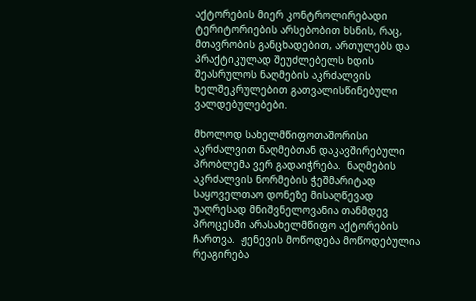აქტორების მიერ კონტროლირებადი ტერიტორიების არსებობით ხსნის, რაც, მთავრობის განცხადებით, ართულებს და პრაქტიკულად შეუძლებელს ხდის შეასრულოს ნაღმების აკრძალვის ხელშეკრულებით გათვალისწინებული ვალდებულებები.

მხოლოდ სახელმწიფოთაშორისი აკრძალვით ნაღმებთან დაკავშირებული პრობლემა ვერ გადაიჭრება.  ნაღმების აკრძალვის ნორმების ჭეშმარიტად საყოველთაო დონეზე მისაღწევად უაღრესად მნიშვნელოვანია თანმდევ პროცესში არასახელმწიფო აქტორების ჩართვა.  ჟენევის მოწოდება მოწოდებულია რეაგირება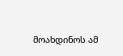მოახდინოს ამ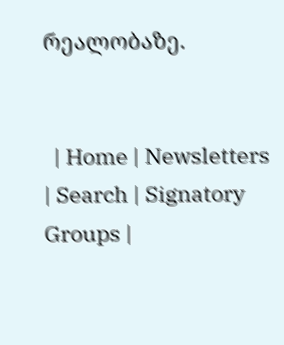რეალობაზე.


  | Home | Newsletters | Search | Signatory Groups |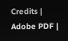Credits | Adobe PDF |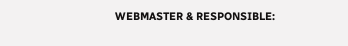WEBMASTER & RESPONSIBLE: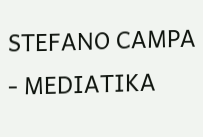STEFANO CAMPA - MEDIATIKA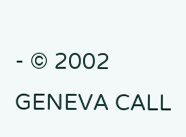- © 2002 GENEVA CALL